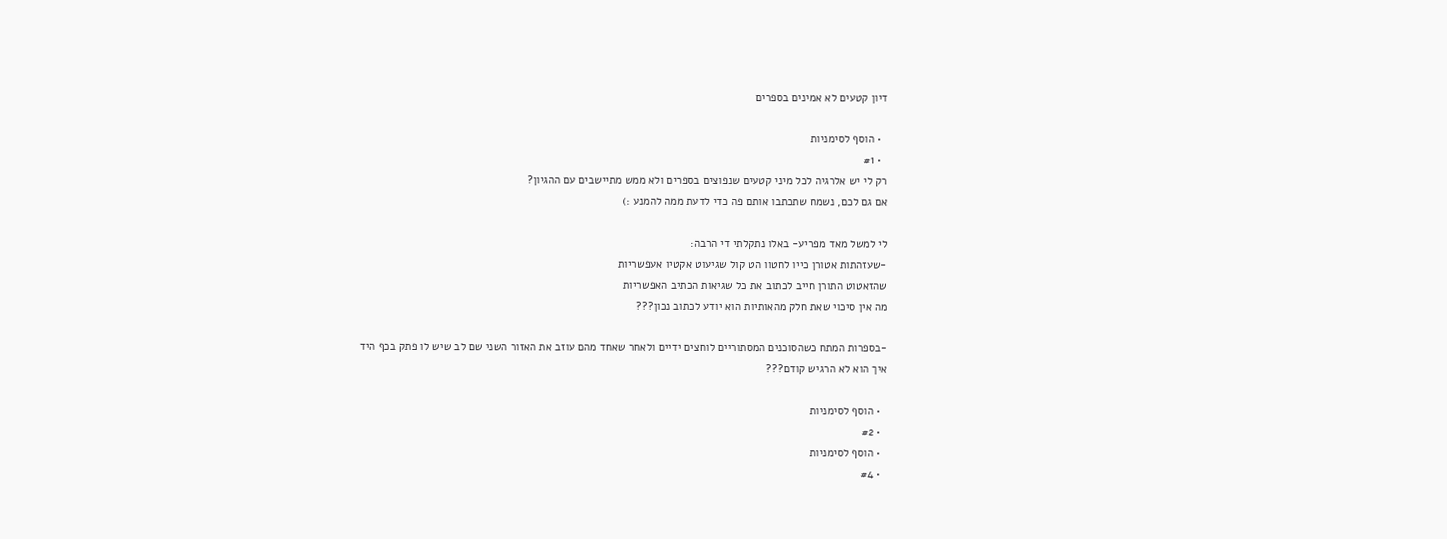דיון קטעים לא אמינים בספרים

  • הוסף לסימניות
  • #1
רק לי יש אלרגיה לכל מיני קטעים שנפוצים בספרים ולא ממש מתיישבים עם ההגיון?
אם גם לכם, נשמח שתכתבו אותם פה כדי לדעת ממה להמנע :)

לי למשל מאד מפריע- באלו נתקלתי די הרבה:
-שעזהתות אטורן כייו לחטוו הט קול שגיעוט אקטיו אעפשריות
שהזאטוט התורן חייב לכתוב את כל שגיאות הכתיב האפשריות
מה אין סיכוי שאת חלק מהאותיות הוא יודע לכתוב נכון???

-בספרות המתח כשהסוכנים המסתוריים לוחצים ידיים ולאחר שאחד מהם עוזב את האזור השני שם לב שיש לו פתק בכף היד
איך הוא לא הרגיש קודם???

  • הוסף לסימניות
  • #2
  • הוסף לסימניות
  • #4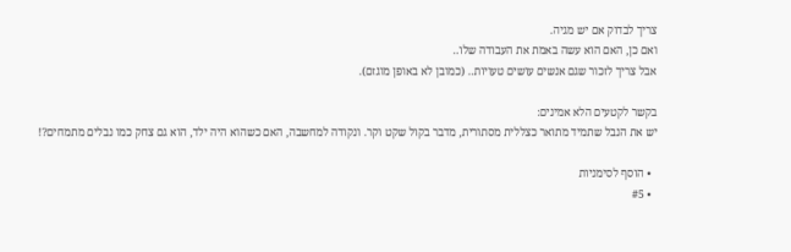צריך לבדוק אם יש מגיה.
ואם כן, האם הוא עשה באמת את העבודה שלו..
אבל צריך לזכור שגם אנשים עושים טעויות.. (כמובן לא באופן מוגזם).

בקשר לקטעים הלא אמינים:
יש את הנבל שתמיד מתואר כצללית מסתורית, מדבר בקול שקט וקר. ונקודה למחשבה, האם כשהוא היה ילד, הוא גם צחק כמו נבלים מתמחים?!

  • הוסף לסימניות
  • #5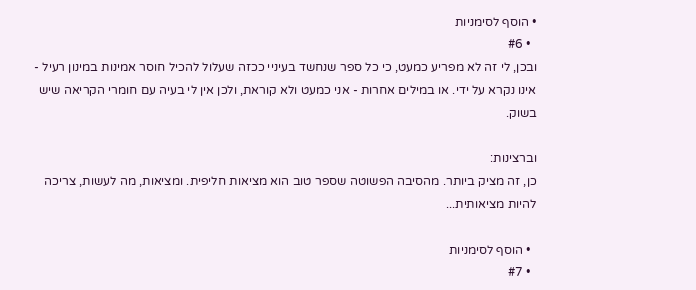• הוסף לסימניות
  • #6
ובכן, לי זה לא מפריע כמעט, כי כל ספר שנחשד בעיניי ככזה שעלול להכיל חוסר אמינות במינון רעיל - אינו נקרא על ידי. או במילים אחרות - אני כמעט ולא קוראת, ולכן אין לי בעיה עם חומרי הקריאה שיש בשוק.

וברצינות:
כן, זה מציק ביותר. מהסיבה הפשוטה שספר טוב הוא מציאות חליפית. ומציאות, מה לעשות, צריכה להיות מציאותית...

  • הוסף לסימניות
  • #7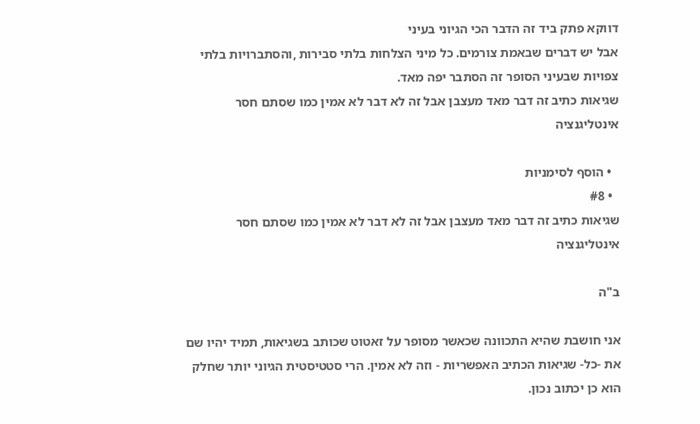דווקא פתק ביד זה הדבר הכי הגיוני בעיני
אבל יש דברים שבאמת צורמים. כל מיני הצלחות בלתי סבירות ,והסתברויות בלתי צפויות שבעיני הסופר זה הסתבר יפה מאד.
שגיאות כתיב זה דבר מאד מעצבן אבל זה לא דבר לא אמין כמו שסתם חסר אינטליגנציה

  • הוסף לסימניות
  • #8
שגיאות כתיב זה דבר מאד מעצבן אבל זה לא דבר לא אמין כמו שסתם חסר אינטליגנציה

ב"ה

אני חושבת שהיא התכוונה שכאשר מסופר על זאטוט שכותב בשגיאות, תמיד יהיו שם את -כל- שגיאות הכתיב האפשריות - וזה לא אמין. הרי סטטיסטית הגיוני יותר שחלק הוא כן יכתוב נכון.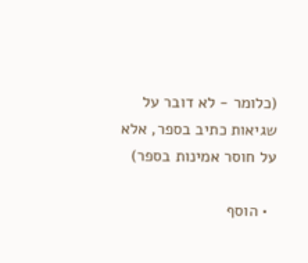(כלומר - לא דובר על שגיאות כתיב בספר, אלא על חוסר אמינות בספר)

  • הוסף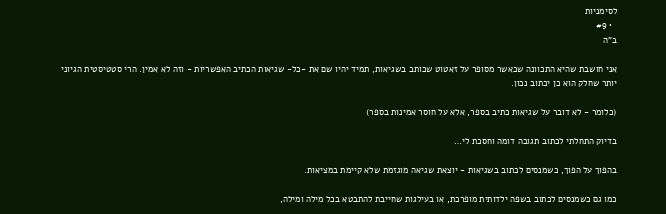לסימניות
  • #9
ב"ה

אני חושבת שהיא התכוונה שכאשר מסופר על זאטוט שכותב בשגיאות, תמיד יהיו שם את -כל- שגיאות הכתיב האפשריות - וזה לא אמין. הרי סטטיסטית הגיוני יותר שחלק הוא כן יכתוב נכון.

(כלומר - לא דובר על שגיאות כתיב בספר, אלא על חוסר אמינות בספר)

בדיוק התחלתי לכתוב תגובה דומה וחסכת לי…

בהפוך על הפוך, כשמנסים לכתוב בשגיאות - יוצאת שגיאה מוגזמת שלא קיימת במציאות.

כמו גם כשמנסים לכתוב בשפה ילדותית מופרכת, או בעילגות שחייבת להתבטא בכל מילה ומילה,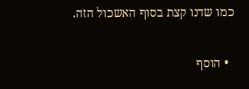כמו שדנו קצת בסוף האשכול הזה.

  • הוסף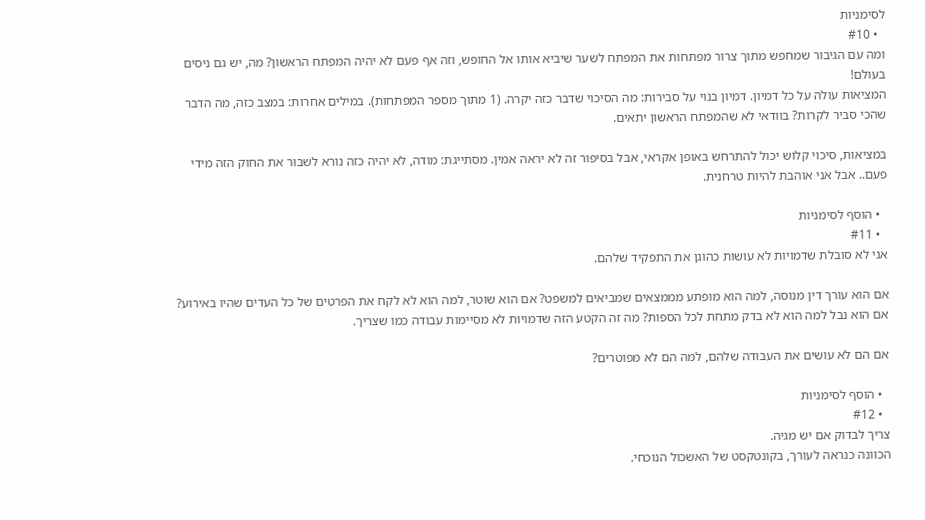לסימניות
  • #10
ומה עם הגיבור שמחפש מתוך צרור מפתחות את המפתח לשער שיביא אותו אל החופש, וזה אף פעם לא יהיה המפתח הראשון? מה, יש גם ניסים בעולם!
המציאות עולה על כל דמיון. דמיון בנוי על סבירות: מה הסיכוי שדבר כזה יקרה. (1 מתוך מספר המפתחות). במילים אחרות: במצב כזה, מה הדבר שהכי סביר לקרות? בוודאי לא שהמפתח הראשון יתאים.

במציאות, סיכוי קלוש יכול להתרחש באופן אקראי, אבל בסיפור זה לא יראה אמין. מסתייגת: מודה, לא יהיה כזה נורא לשבור את החוק הזה מידי פעם.. אבל אני אוהבת להיות טרחנית.

  • הוסף לסימניות
  • #11
אני לא סובלת שדמויות לא עושות כהוגן את התפקיד שלהם.

אם הוא עורך דין מנוסה, למה הוא מופתע מממצאים שמביאים למשפט? אם הוא שוטר, למה הוא לא לקח את הפרטים של כל העדים שהיו באירוע? אם הוא נבל למה הוא לא בדק מתחת לכל הספות? מה זה הקטע הזה שדמויות לא מסיימות עבודה כמו שצריך.

אם הם לא עושים את העבודה שלהם, למה הם לא מפוטרים?

  • הוסף לסימניות
  • #12
צריך לבדוק אם יש מגיה.
הכוונה כנראה לעורך, בקונטקסט של האשכול הנוכחי.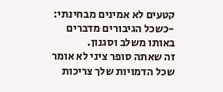קטעים לא אמינים מבחינתי:
-כשכל הגיבורים מדברים באותו משלב וסגנון.
זה שאתה סופר ציני לא אומר שכל הדמויות שלך צריכות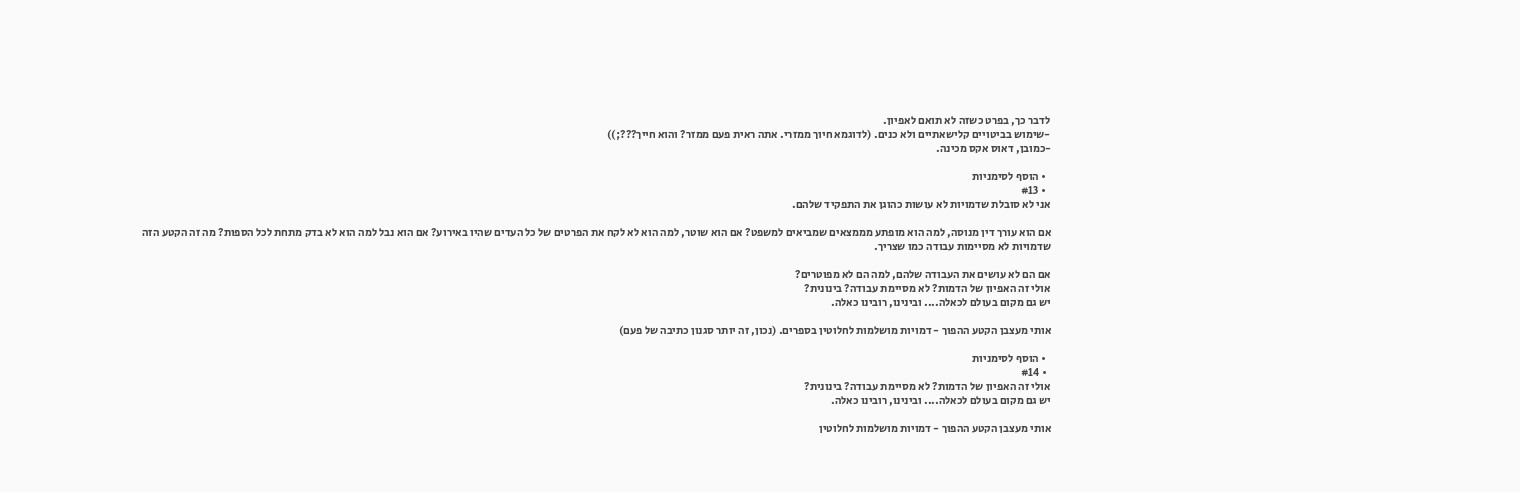לדבר כך, בפרט כשזה לא תואם לאפיון.
-שימוש בביטויים קלישאתיים ולא כנים. (לדוגמא חיוך ממזרי. אתה ראית פעם ממזר? והוא חייך???;))
-כמובן, דאוס אקס מכינה.

  • הוסף לסימניות
  • #13
אני לא סובלת שדמויות לא עושות כהוגן את התפקיד שלהם.

אם הוא עורך דין מנוסה, למה הוא מופתע מממצאים שמביאים למשפט? אם הוא שוטר, למה הוא לא לקח את הפרטים של כל העדים שהיו באירוע? אם הוא נבל למה הוא לא בדק מתחת לכל הספות? מה זה הקטע הזה שדמויות לא מסיימות עבודה כמו שצריך.

אם הם לא עושים את העבודה שלהם, למה הם לא מפוטרים?
אולי זה האפיון של הדמות? לא מסיימת עבודה? בינונית?
יש גם מקום בעולם לכאלה.... ובינינו, רובינו כאלה.

אותי מעצבן הקטע ההפוך - דמויות מושלמות לחלוטין בספרים. (נכון, זה יותר סגנון כתיבה של פעם)

  • הוסף לסימניות
  • #14
אולי זה האפיון של הדמות? לא מסיימת עבודה? בינונית?
יש גם מקום בעולם לכאלה.... ובינינו, רובינו כאלה.

אותי מעצבן הקטע ההפוך - דמויות מושלמות לחלוטין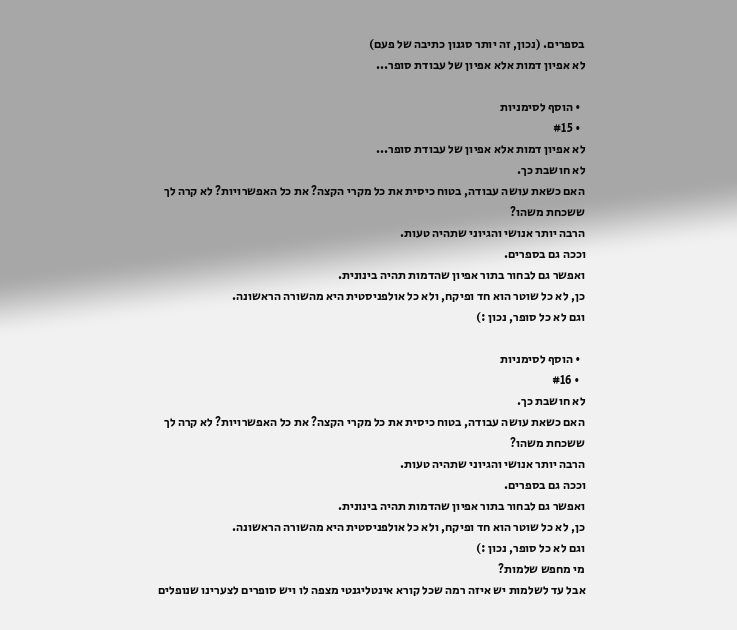בספרים. (נכון, זה יותר סגנון כתיבה של פעם)
לא אפיון דמות אלא אפיון של עבודת סופר...

  • הוסף לסימניות
  • #15
לא אפיון דמות אלא אפיון של עבודת סופר...
לא חושבת כך.
האם כשאת עושה עבודה, בטוח כיסית את כל מקרי הקצה? את כל האפשרויות? לא קרה לך ששכחת משהו?
הרבה יותר אנושי והגיוני שתהיה טעות.
וככה גם בספרים.
ואפשר גם לבחור בתור אפיון שהדמות תהיה בינונית.
כן, לא כל שוטר הוא חד ופיקח, ולא כל אולפניסטית היא מהשורה הראשונה.
וגם לא כל סופר, נכון :)

  • הוסף לסימניות
  • #16
לא חושבת כך.
האם כשאת עושה עבודה, בטוח כיסית את כל מקרי הקצה? את כל האפשרויות? לא קרה לך ששכחת משהו?
הרבה יותר אנושי והגיוני שתהיה טעות.
וככה גם בספרים.
ואפשר גם לבחור בתור אפיון שהדמות תהיה בינונית.
כן, לא כל שוטר הוא חד ופיקח, ולא כל אולפניסטית היא מהשורה הראשונה.
וגם לא כל סופר, נכון :)
מי מחפש שלמות?
אבל עד לשלמות יש איזה רמה שכל קורא אינטליגנטי מצפה לו ויש סופרים לצערינו שנופלים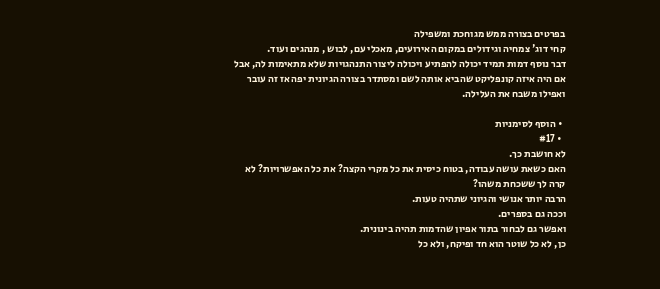בפרטים בצורה ממש מגוחכת ומשפילה
קחי דוג' צמחיה וגידולים במקום האירועים, מאכלי עם, לבוש , מנהגים ועוד.
דבר נוסף דמות תמיד יכולה להפתיע ויכולה ליצור התנהגויות שלא מתאימות לה, אבל אם היה איזה קונפליקט שהביא אותה לשם ומסתדר בצורה הגיונית יפה אז זה עובר ואפילו משבח את העלילה.

  • הוסף לסימניות
  • #17
לא חושבת כך.
האם כשאת עושה עבודה, בטוח כיסית את כל מקרי הקצה? את כל האפשרויות? לא קרה לך ששכחת משהו?
הרבה יותר אנושי והגיוני שתהיה טעות.
וככה גם בספרים.
ואפשר גם לבחור בתור אפיון שהדמות תהיה בינונית.
כן, לא כל שוטר הוא חד ופיקח, ולא כל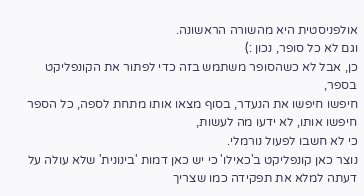אולפניסטית היא מהשורה הראשונה.
וגם לא כל סופר, נכון :)
כן, אבל לא כשהסופר משתמש בזה כדי לפתור את הקונפליקט בספר,
חיפשו חיפשו את הנעדר, בסוף מצאו אותו מתחת לספה, כל הספר חיפשו אותו, לא ידעו מה לעשות,
כי לא חשבו לפעול נורמלי.
נוצר כאן קונפליקט ב'כאילו' כי יש כאן דמות 'בינונית' שלא עולה על דעתה למלא את תפקידה כמו שצריך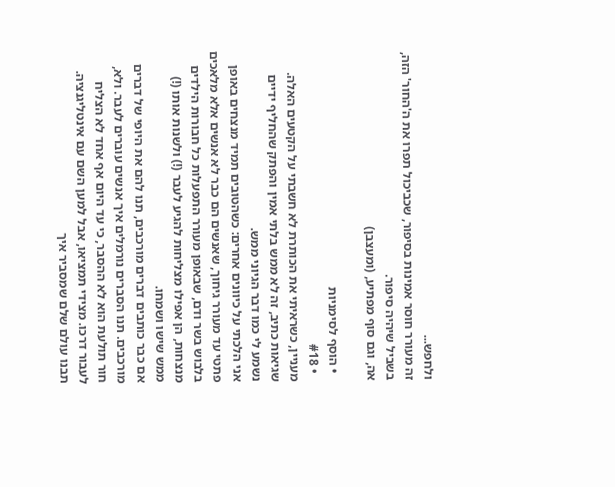ולחפש...
זה מעורר חוסר אמינות בסיפור, שכביכול תפרו את ה'החור' הזה, בשביל שיהיה סיפור.
אה, וגם סוף מפתיע, (ומעצבן)

  • הוסף לסימניות
  • #18
מעניין, כשראיתי את הכותרת לא חשבתי על הקטעים האלה.
שגיאות כתיב, זה לא ממש בלתי אמין והפתק שהחליף ידיים נשמע לי כמו דבר הגיוני ממש.
אני הלכתי על כיוונים אחרים: כשהטובים תמיד מנצחים באופן פתטי עד מעורר גיחוך, שאנשים הם כבר לא אנשים אלא מלאכים בלבוש בשר ודם, שבאופן מעורר התפעלות כל חבורות הילדים מנצחות, הן אפילו מצליחות להגיע לעבר (!) ולשנות אותו (!) ממש שישו ושמחו.
אם כבר כותבים דברים מורכבים, תנו להם את היופי של דברים מורכבים. תנו הסברים נורמלים איך אנשים עוברים לעבר. ולא, חור תולעת הוא לא ההסבר, כי עד היום אף אחד לא הצליח לעבור דרכו. מצידי תמציאו, אבל למען השם עם אינטליגנציה. תבנו עולם שלם שמסביר איך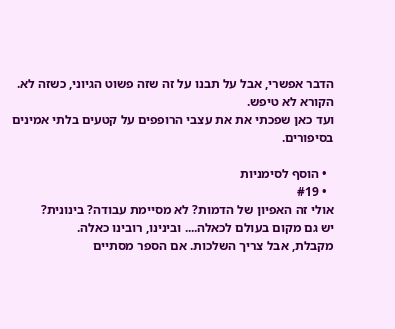הדבר אפשרי, אבל על תבנו על זה שזה פשוט הגיוני, כשזה לא. הקורא לא טיפש.
ועד כאן שפכתי את את עצבי הרופפים על קטעים בלתי אמינים בסיפורים.

  • הוסף לסימניות
  • #19
אולי זה האפיון של הדמות? לא מסיימת עבודה? בינונית?
יש גם מקום בעולם לכאלה.... ובינינו, רובינו כאלה.
מקבלת, אבל צריך השלכות. אם הספר מסתיים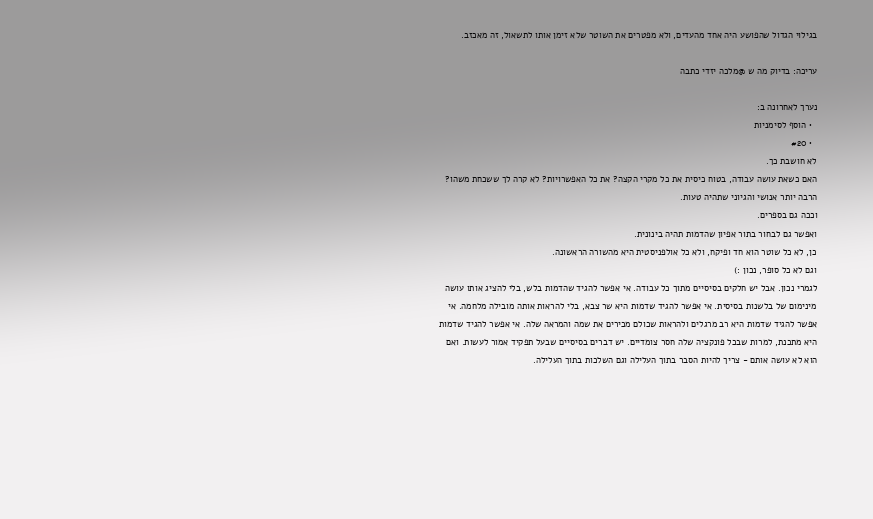בגילוי הגדול שהפושע היה אחד מהעדים, ולא מפטרים את השוטר שלא זימן אותו לתשאול, זה מאכזב.

עריכה: בדיוק מה ש @מלכה יזדי כתבה

נערך לאחרונה ב:
  • הוסף לסימניות
  • #20
לא חושבת כך.
האם כשאת עושה עבודה, בטוח כיסית את כל מקרי הקצה? את כל האפשרויות? לא קרה לך ששכחת משהו?
הרבה יותר אנושי והגיוני שתהיה טעות.
וככה גם בספרים.
ואפשר גם לבחור בתור אפיון שהדמות תהיה בינונית.
כן, לא כל שוטר הוא חד ופיקח, ולא כל אולפניסטית היא מהשורה הראשונה.
וגם לא כל סופר, נכון :)
לגמרי נכון. אבל יש חלקים בסיסיים מתוך כל עבודה. אי אפשר להגיד שהדמות בלש, בלי להציג אותו עושה מינימום של בלשנות בסיסית. אי אפשר להגיד שדמות היא שר צבא, בלי להראות אותה מובילה מלחמה. אי אפשר להגיד שדמות היא רב מרגלים ולהראות שכולם מכירים את שמה והמראה שלה. אי אפשר להגיד שדמות היא מתכנת, למרות שבכל פונקציה שלה חסר צומדיים. יש דברים בסיסיים שבעל תפקיד אמור לעשות. ואם הוא לא עושה אותם - צריך להיות הסבר בתוך העלילה וגם השלכות בתוך העלילה.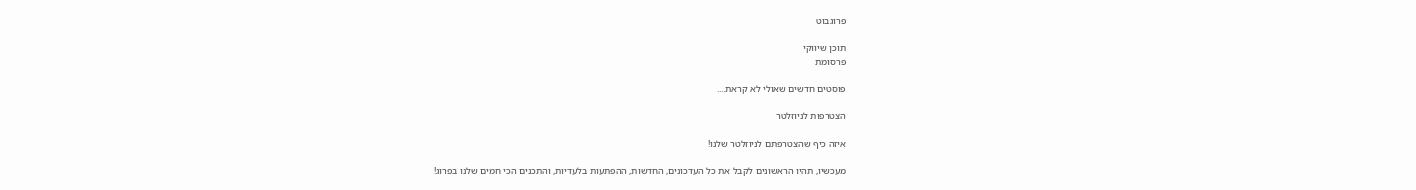פרוגבוט

תוכן שיווקי
פרסומת

פוסטים חדשים שאולי לא קראת....

הצטרפות לניוזלטר

איזה כיף שהצטרפתם לניוזלטר שלנו!

מעכשיו, תהיו הראשונים לקבל את כל העדכונים, החדשות, ההפתעות בלעדיות, והתכנים הכי חמים שלנו בפרוג!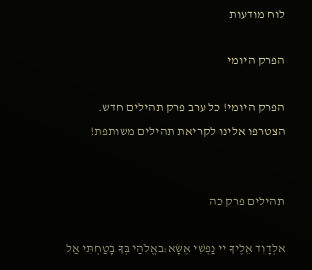לוח מודעות

הפרק היומי

הפרק היומי! כל ערב פרק תהילים חדש. הצטרפו אלינו לקריאת תהילים משותפת!


תהילים פרק כה

אלְדָוִד אֵלֶיךָ יי נַפְשִׁי אֶשָּׂא:באֱלֹהַי בְּךָ בָטַחְתִּי אַל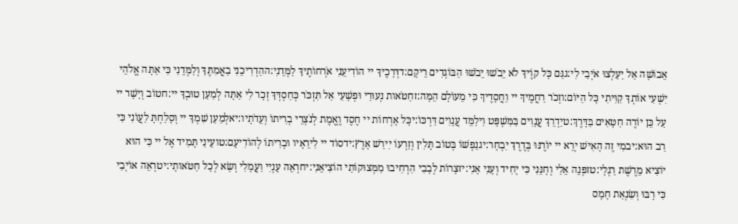אֵבוֹשָׁה אַל יַעַלְצוּ אֹיְבַי לִי:גגַּם כָּל קוֶֹיךָ לֹא יֵבֹשׁוּ יֵבֹשׁוּ הַבּוֹגְדִים רֵיקָם:דדְּרָכֶיךָ יי הוֹדִיעֵנִי אֹרְחוֹתֶיךָ לַמְּדֵנִי:ההַדְרִיכֵנִי בַאֲמִתֶּךָ וְלַמְּדֵנִי כִּי אַתָּה אֱלֹהֵי יִשְׁעִי אוֹתְךָ קִוִּיתִי כָּל הַיּוֹם:וזְכֹר רַחֲמֶיךָ יי וַחֲסָדֶיךָ כִּי מֵעוֹלָם הֵמָּה:זחַטֹּאות נְעוּרַי וּפְשָׁעַי אַל תִּזְכֹּר כְּחַסְדְּךָ זְכָר לִי אַתָּה לְמַעַן טוּבְךָ יי:חטוֹב וְיָשָׁר יי עַל כֵּן יוֹרֶה חַטָּאִים בַּדָּרֶךְ:טיַדְרֵךְ עֲנָוִים בַּמִּשְׁפָּט וִילַמֵּד עֲנָוִים דַּרְכּוֹ:יכָּל אָרְחוֹת יי חֶסֶד וֶאֱמֶת לְנֹצְרֵי בְרִיתוֹ וְעֵדֹתָיו:יאלְמַעַן שִׁמְךָ יי וְסָלַחְתָּ לַעֲוֹנִי כִּי רַב הוּא:יבמִי זֶה הָאִישׁ יְרֵא יי יוֹרֶנּוּ בְּדֶרֶךְ יִבְחָר:יגנַפְשׁוֹ בְּטוֹב תָּלִין וְזַרְעוֹ יִירַשׁ אָרֶץ:ידסוֹד יי לִירֵאָיו וּבְרִיתוֹ לְהוֹדִיעָם:טועֵינַי תָּמִיד אֶל יי כִּי הוּא יוֹצִיא מֵרֶשֶׁת רַגְלָי:טזפְּנֵה אֵלַי וְחָנֵּנִי כִּי יָחִיד וְעָנִי אָנִי:יזצָרוֹת לְבָבִי הִרְחִיבוּ מִמְּצוּקוֹתַי הוֹצִיאֵנִי:יחרְאֵה עָנְיִי וַעֲמָלִי וְשָׂא לְכָל חַטֹּאותָי:יטרְאֵה אוֹיְבַי כִּי רָבּוּ וְשִׂנְאַת חָמָס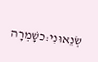שְׂנֵאוּנִי:כשָׁמְרָה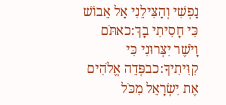נַפְשִׁי וְהַצִּילֵנִי אַל אֵבוֹשׁ כִּי חָסִיתִי בָךְ:כאתֹּם וָיֹשֶׁר יִצְּרוּנִי כִּי קִוִּיתִיךָ:כבפְּדֵה אֱלֹהִים אֶת יִשְׂרָאֵל מִכֹּל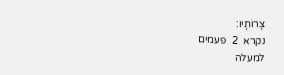צָרוֹתָיו:
נקרא  2  פעמים
למעלה